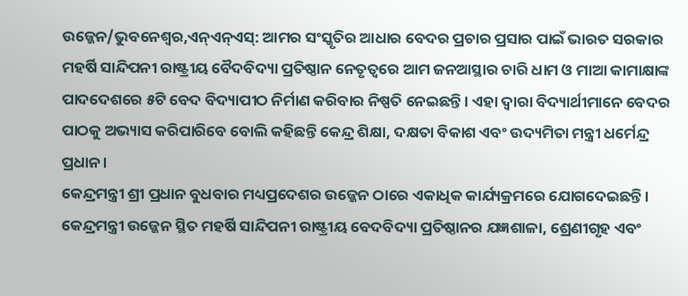ଉଜ୍ଜେନ/ଭୁବନେଶ୍ୱର,ଏନ୍ଏନ୍ଏସ୍: ଆମର ସଂସ୍କୃତିର ଆଧାର ବେଦର ପ୍ରଚାର ପ୍ରସାର ପାଇଁ ଭାରତ ସରକାର ମହର୍ଷି ସାନ୍ଦିପନୀ ରାଷ୍ଟ୍ରୀୟ ବୈଦବିଦ୍ୟା ପ୍ରତିଷ୍ଠାନ ନେତୃତ୍ୱରେ ଆମ ଜନଆସ୍ଥାର ଚାରି ଧାମ ଓ ମାଆ କାମାକ୍ଷାଙ୍କ ପାଦଦେଶରେ ୫ଟି ବେଦ ବିଦ୍ୟାପୀଠ ନିର୍ମାଣ କରିବାର ନିଷ୍ପତି ନେଇଛନ୍ତି। ଏହା ଦ୍ୱାରା ବିଦ୍ୟାର୍ଥୀମାନେ ବେଦର ପାଠକୁ ଅଭ୍ୟାସ କରିପାରିବେ ବୋଲି କହିଛନ୍ତି କେନ୍ଦ୍ର ଶିକ୍ଷା, ଦକ୍ଷତା ବିକାଶ ଏବଂ ଉଦ୍ୟମିତା ମନ୍ତ୍ରୀ ଧର୍ମେନ୍ଦ୍ର ପ୍ରଧାନ।
କେନ୍ଦ୍ରମନ୍ତ୍ରୀ ଶ୍ରୀ ପ୍ରଧାନ ବୁଧବାର ମଧ୍ୟପ୍ରଦେଶର ଉଜ୍ଜେନ ଠାରେ ଏକାଧିକ କାର୍ଯ୍ୟକ୍ରମରେ ଯୋଗଦେଇଛନ୍ତି। କେନ୍ଦ୍ରମନ୍ତ୍ରୀ ଉଜ୍ଜେନ ସ୍ଥିତ ମହର୍ଷି ସାନ୍ଦିପନୀ ରାଷ୍ଟ୍ରୀୟ ବେଦବିଦ୍ୟା ପ୍ରତିଷ୍ଠାନର ଯଜ୍ଞଶାଳା, ଶ୍ରେଣୀଗୃହ ଏବଂ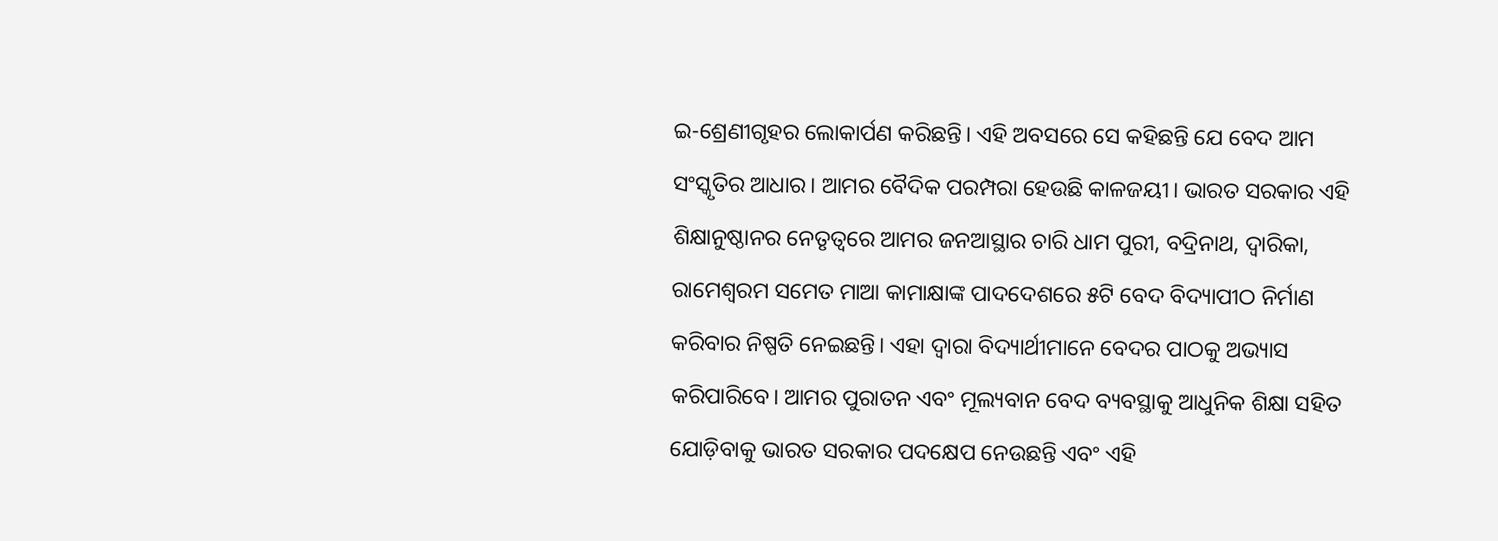ଇ-ଶ୍ରେଣୀଗୃହର ଲୋକାର୍ପଣ କରିଛନ୍ତି। ଏହି ଅବସରେ ସେ କହିଛନ୍ତି ଯେ ବେଦ ଆମ ସଂସ୍କୃତିର ଆଧାର। ଆମର ବୈଦିକ ପରମ୍ପରା ହେଉଛି କାଳଜୟୀ। ଭାରତ ସରକାର ଏହି ଶିକ୍ଷାନୁଷ୍ଠାନର ନେତୃତ୍ୱରେ ଆମର ଜନଆସ୍ଥାର ଚାରି ଧାମ ପୁରୀ, ବଦ୍ରିନାଥ, ଦ୍ୱାରିକା, ରାମେଶ୍ୱରମ ସମେତ ମାଆ କାମାକ୍ଷାଙ୍କ ପାଦଦେଶରେ ୫ଟି ବେଦ ବିଦ୍ୟାପୀଠ ନିର୍ମାଣ କରିବାର ନିଷ୍ପତି ନେଇଛନ୍ତି। ଏହା ଦ୍ୱାରା ବିଦ୍ୟାର୍ଥୀମାନେ ବେଦର ପାଠକୁ ଅଭ୍ୟାସ କରିପାରିବେ। ଆମର ପୁରାତନ ଏବଂ ମୂଲ୍ୟବାନ ବେଦ ବ୍ୟବସ୍ଥାକୁ ଆଧୁନିକ ଶିକ୍ଷା ସହିତ ଯୋଡ଼ିବାକୁ ଭାରତ ସରକାର ପଦକ୍ଷେପ ନେଉଛନ୍ତି ଏବଂ ଏହି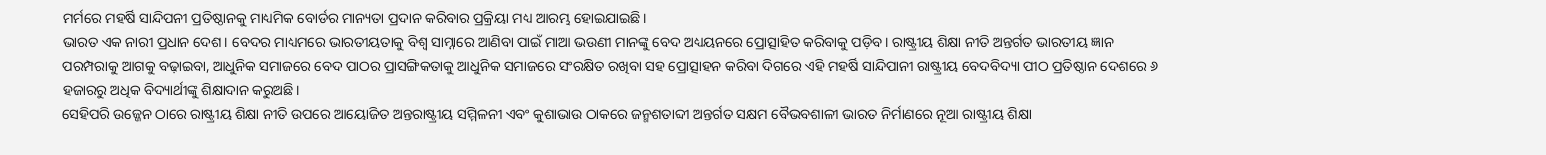ମର୍ମରେ ମହର୍ଷି ସାନ୍ଦିପନୀ ପ୍ରତିଷ୍ଠାନକୁ ମାଧ୍ୟମିକ ବୋର୍ଡର ମାନ୍ୟତା ପ୍ରଦାନ କରିବାର ପ୍ରକ୍ରିୟା ମଧ୍ୟ ଆରମ୍ଭ ହୋଇଯାଇଛି।
ଭାରତ ଏକ ନାରୀ ପ୍ରଧାନ ଦେଶ। ବେଦର ମାଧ୍ୟମରେ ଭାରତୀୟତାକୁ ବିଶ୍ୱ ସାମ୍ନାରେ ଆଣିବା ପାଇଁ ମାଆ ଭଉଣୀ ମାନଙ୍କୁ ବେଦ ଅଧ୍ୟୟନରେ ପ୍ରୋତ୍ସାହିତ କରିବାକୁ ପଡ଼ିବ। ରାଷ୍ଟ୍ରୀୟ ଶିକ୍ଷା ନୀତି ଅନ୍ତର୍ଗତ ଭାରତୀୟ ଜ୍ଞାନ ପରମ୍ପରାକୁ ଆଗକୁ ବଢ଼ାଇବା, ଆଧୁନିକ ସମାଜରେ ବେଦ ପାଠର ପ୍ରାସଙ୍ଗିକତାକୁ ଆଧୁନିକ ସମାଜରେ ସଂରକ୍ଷିତ ରଖିବା ସହ ପ୍ରୋତ୍ସାହନ କରିବା ଦିଗରେ ଏହି ମହର୍ଷି ସାନ୍ଦିପାନୀ ରାଷ୍ଟ୍ରୀୟ ବେଦବିଦ୍ୟା ପୀଠ ପ୍ରତିଷ୍ଠାନ ଦେଶରେ ୬ ହଜାରରୁ ଅଧିକ ବିଦ୍ୟାର୍ଥୀଙ୍କୁ ଶିକ୍ଷାଦାନ କରୁଅଛି।
ସେହିପରି ଉଜ୍ଜେନ ଠାରେ ରାଷ୍ଟ୍ରୀୟ ଶିକ୍ଷା ନୀତି ଉପରେ ଆୟୋଜିତ ଅନ୍ତରାଷ୍ଟ୍ରୀୟ ସମ୍ମିଳନୀ ଏବଂ କୁଶାଭାଉ ଠାକରେ ଜନ୍ମଶତାବ୍ଦୀ ଅନ୍ତର୍ଗତ ସକ୍ଷମ ବୈଭବଶାଳୀ ଭାରତ ନିର୍ମାଣରେ ନୂଆ ରାଷ୍ଟ୍ରୀୟ ଶିକ୍ଷା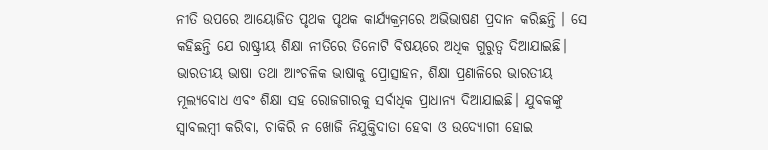ନୀତି ଉପରେ ଆୟୋଜିତ ପୃଥକ ପୃଥକ କାର୍ଯ୍ୟକ୍ରମରେ ଅଭିଭାଷଣ ପ୍ରଦାନ କରିଛନ୍ତି । ସେ କହିଛନ୍ତି ଯେ ରାଷ୍ଟ୍ରୀୟ ଶିକ୍ଷା ନୀତିରେ ତିନୋଟି ବିଷୟରେ ଅଧିକ ଗୁରୁତ୍ୱ ଦିଆଯାଇଛି। ଭାରତୀୟ ଭାଷା ତଥା ଆଂଚଳିକ ଭାଷାକୁ ପ୍ରୋତ୍ସାହନ, ଶିକ୍ଷା ପ୍ରଣାଳିରେ ଭାରତୀୟ ମୂଲ୍ୟବୋଧ ଏବଂ ଶିକ୍ଷା ସହ ରୋଜଗାରକୁ ସର୍ବାଧିକ ପ୍ରାଧାନ୍ୟ ଦିଆଯାଇଛି। ଯୁବକଙ୍କୁ ସ୍ୱାବଲମ୍ବୀ କରିବା, ଚାକିରି ନ ଖୋଜି ନିଯୁକ୍ତିଦାତା ହେବା ଓ ଉଦ୍ୟୋଗୀ ହୋଇ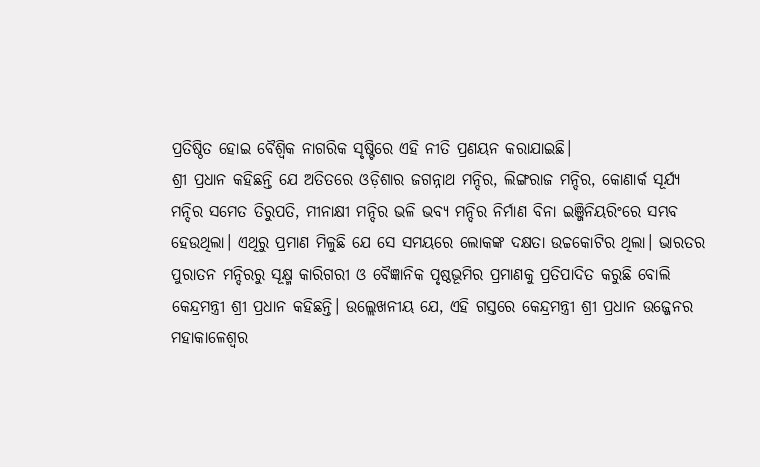ପ୍ରତିଷ୍ଠିତ ହୋଇ ବୈଶ୍ୱିକ ନାଗରିକ ସୃଷ୍ଟିରେ ଏହି ନୀତି ପ୍ରଣୟନ କରାଯାଇଛି।
ଶ୍ରୀ ପ୍ରଧାନ କହିଛନ୍ତି ଯେ ଅତିତରେ ଓଡ଼ିଶାର ଜଗନ୍ନାଥ ମନ୍ଦିର, ଲିଙ୍ଗରାଜ ମନ୍ଦିର, କୋଣାର୍କ ସୂର୍ଯ୍ୟ ମନ୍ଦିର ସମେତ ତିରୁପତି, ମୀନାକ୍ଷୀ ମନ୍ଦିର ଭଳି ଭବ୍ୟ ମନ୍ଦିର ନିର୍ମାଣ ବିନା ଇଞ୍ଜିନିୟରିଂରେ ସମ୍ଭବ ହେଉଥିଲା। ଏଥିରୁ ପ୍ରମାଣ ମିଳୁଛି ଯେ ସେ ସମୟରେ ଲୋକଙ୍କ ଦକ୍ଷତା ଉଚ୍ଚକୋଟିର ଥିଲା। ଭାରତର ପୁରାତନ ମନ୍ଦିରରୁ ସୂକ୍ଷ୍ମ କାରିଗରୀ ଓ ବୈଜ୍ଞାନିକ ପୃଷ୍ଠଭୂମିର ପ୍ରମାଣକୁ ପ୍ରତିପାଦିତ କରୁଛି ବୋଲି କେନ୍ଦ୍ରମନ୍ତ୍ରୀ ଶ୍ରୀ ପ୍ରଧାନ କହିଛନ୍ତି। ଉଲ୍ଲେଖନୀୟ ଯେ, ଏହି ଗସ୍ତରେ କେନ୍ଦ୍ରମନ୍ତ୍ରୀ ଶ୍ରୀ ପ୍ରଧାନ ଉଜ୍ଜେନର ମହାକାଳେଶ୍ୱର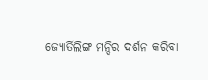ଜ୍ୟୋର୍ତିଲିଙ୍ଗ ମନ୍ଦିର ଦର୍ଶନ କରିବା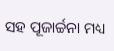ସହ ପୂଜାର୍ଚ୍ଚନା ମଧ୍ୟ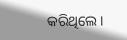କରିଥିଲେ।